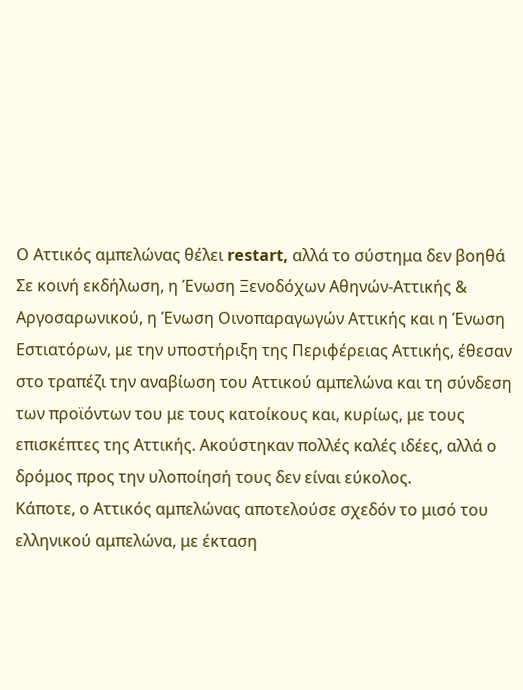Ο Αττικός αμπελώνας θέλει restart, αλλά το σύστημα δεν βοηθά
Σε κοινή εκδήλωση, η Ένωση Ξενοδόχων Αθηνών-Αττικής & Αργοσαρωνικού, η Ένωση Οινοπαραγωγών Αττικής και η Ένωση Εστιατόρων, με την υποστήριξη της Περιφέρειας Αττικής, έθεσαν στο τραπέζι την αναβίωση του Αττικού αμπελώνα και τη σύνδεση των προϊόντων του με τους κατοίκους και, κυρίως, με τους επισκέπτες της Αττικής. Ακούστηκαν πολλές καλές ιδέες, αλλά ο δρόμος προς την υλοποίησή τους δεν είναι εύκολος.
Κάποτε, ο Αττικός αμπελώνας αποτελούσε σχεδόν το μισό του ελληνικού αμπελώνα, με έκταση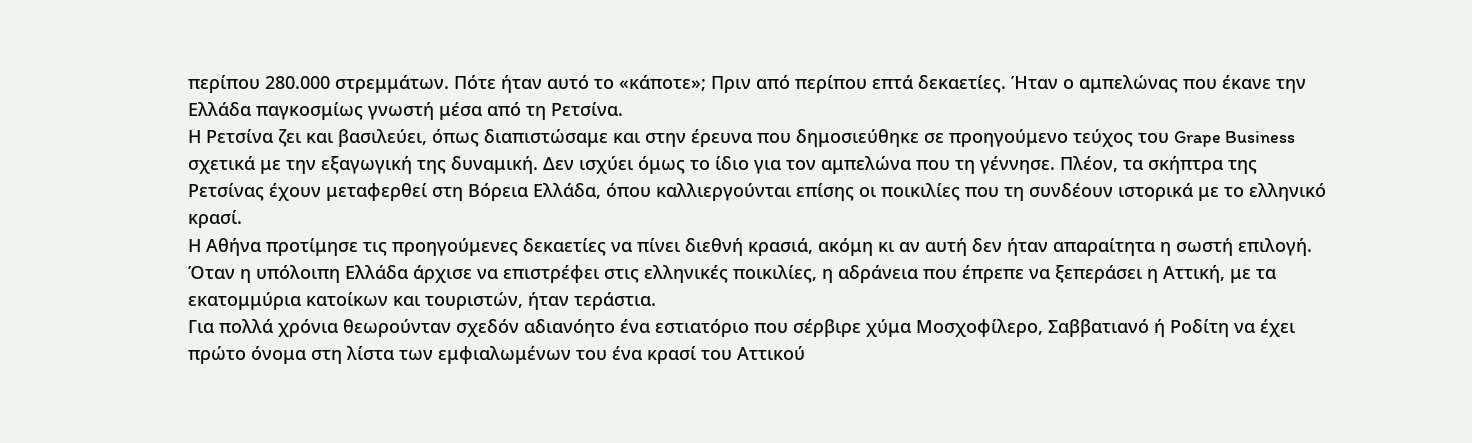περίπου 280.000 στρεμμάτων. Πότε ήταν αυτό το «κάποτε»; Πριν από περίπου επτά δεκαετίες. Ήταν ο αμπελώνας που έκανε την Ελλάδα παγκοσμίως γνωστή μέσα από τη Ρετσίνα.
Η Ρετσίνα ζει και βασιλεύει, όπως διαπιστώσαμε και στην έρευνα που δημοσιεύθηκε σε προηγούμενο τεύχος του Grape Business σχετικά με την εξαγωγική της δυναμική. Δεν ισχύει όμως το ίδιο για τον αμπελώνα που τη γέννησε. Πλέον, τα σκήπτρα της Ρετσίνας έχουν μεταφερθεί στη Βόρεια Ελλάδα, όπου καλλιεργούνται επίσης οι ποικιλίες που τη συνδέουν ιστορικά με το ελληνικό κρασί.
Η Αθήνα προτίμησε τις προηγούμενες δεκαετίες να πίνει διεθνή κρασιά, ακόμη κι αν αυτή δεν ήταν απαραίτητα η σωστή επιλογή. Όταν η υπόλοιπη Ελλάδα άρχισε να επιστρέφει στις ελληνικές ποικιλίες, η αδράνεια που έπρεπε να ξεπεράσει η Αττική, με τα εκατομμύρια κατοίκων και τουριστών, ήταν τεράστια.
Για πολλά χρόνια θεωρούνταν σχεδόν αδιανόητο ένα εστιατόριο που σέρβιρε χύμα Μοσχοφίλερο, Σαββατιανό ή Ροδίτη να έχει πρώτο όνομα στη λίστα των εμφιαλωμένων του ένα κρασί του Αττικού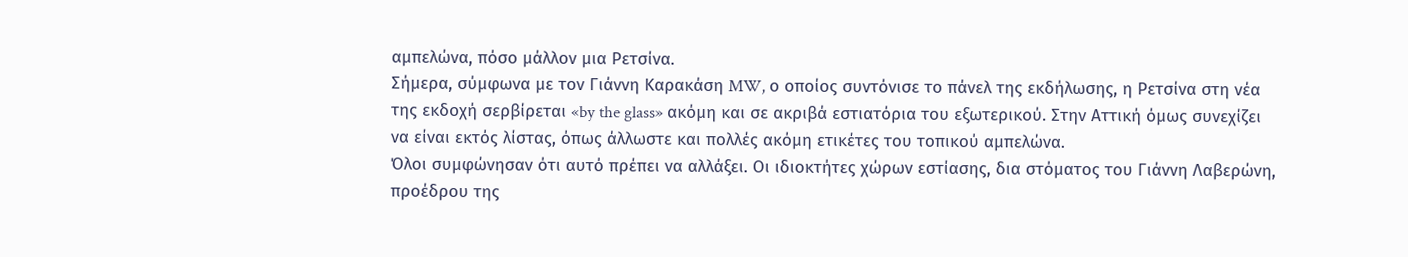αμπελώνα, πόσο μάλλον μια Ρετσίνα.
Σήμερα, σύμφωνα με τον Γιάννη Καρακάση MW, ο οποίος συντόνισε το πάνελ της εκδήλωσης, η Ρετσίνα στη νέα της εκδοχή σερβίρεται «by the glass» ακόμη και σε ακριβά εστιατόρια του εξωτερικού. Στην Αττική όμως συνεχίζει να είναι εκτός λίστας, όπως άλλωστε και πολλές ακόμη ετικέτες του τοπικού αμπελώνα.
Όλοι συμφώνησαν ότι αυτό πρέπει να αλλάξει. Οι ιδιοκτήτες χώρων εστίασης, δια στόματος του Γιάννη Λαβερώνη, προέδρου της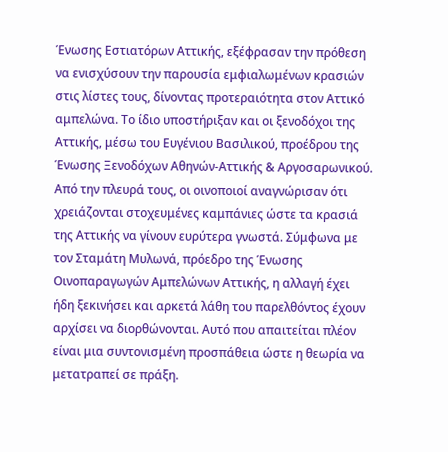Ένωσης Εστιατόρων Αττικής, εξέφρασαν την πρόθεση να ενισχύσουν την παρουσία εμφιαλωμένων κρασιών στις λίστες τους, δίνοντας προτεραιότητα στον Αττικό αμπελώνα. Το ίδιο υποστήριξαν και οι ξενοδόχοι της Αττικής, μέσω του Ευγένιου Βασιλικού, προέδρου της Ένωσης Ξενοδόχων Αθηνών-Αττικής & Αργοσαρωνικού.
Από την πλευρά τους, οι οινοποιοί αναγνώρισαν ότι χρειάζονται στοχευμένες καμπάνιες ώστε τα κρασιά της Αττικής να γίνουν ευρύτερα γνωστά. Σύμφωνα με τον Σταμάτη Μυλωνά, πρόεδρο της Ένωσης Οινοπαραγωγών Αμπελώνων Αττικής, η αλλαγή έχει ήδη ξεκινήσει και αρκετά λάθη του παρελθόντος έχουν αρχίσει να διορθώνονται. Αυτό που απαιτείται πλέον είναι μια συντονισμένη προσπάθεια ώστε η θεωρία να μετατραπεί σε πράξη.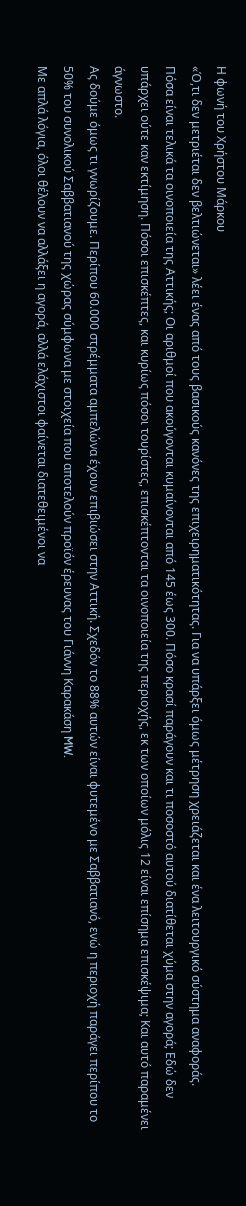Η φωνή του Χρήστου Μάρκου
«Ό,τι δεν μετριέται δεν βελτιώνεται» λέει ένας από τους βασικούς κανόνες της επιχειρηματικότητας. Για να υπάρξει όμως μέτρηση χρειάζεται και ένα λειτουργικό σύστημα αναφοράς.
Πόσα είναι τελικά τα οινοποιεία της Αττικής; Οι αριθμοί που ακούγονται κυμαίνονται από 145 έως 300. Πόσο κρασί παράγουν και τι ποσοστό αυτού διατίθεται χύμα στην αγορά; Εδώ δεν υπάρχει ούτε καν εκτίμηση. Πόσοι επισκέπτες, και κυρίως πόσοι τουρίστες, επισκέπτονται τα οινοποιεία της περιοχής, εκ των οποίων μόλις 12 είναι επίσημα επισκέψιμα; Και αυτό παραμένει άγνωστο.
Ας δούμε όμως τι γνωρίζουμε. Περίπου 60.000 στρέμματα αμπελώνα έχουν επιβιώσει στην Αττική. Σχεδόν το 88% αυτών είναι φυτεμένο με Σαββατιανό, ενώ η περιοχή παράγει περίπου το 50% του συνολικού Σαββατιανού της χώρας σύμφωνα με στοιχεία που αποτελούν προϊόν έρευνας του Γιάννη Καρακάση MW.
Με απλά λόγια, όλοι θέλουν να αλλάξει η αγορά, αλλά ελάχιστοι φαίνεται διατεθειμένοι να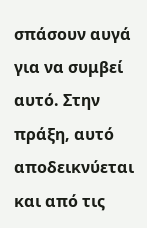σπάσουν αυγά για να συμβεί αυτό. Στην πράξη, αυτό αποδεικνύεται και από τις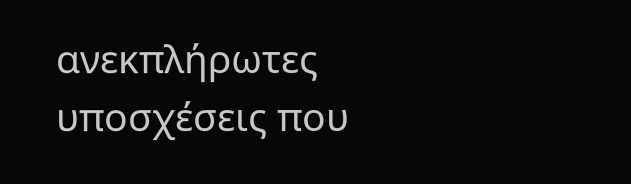ανεκπλήρωτες υποσχέσεις που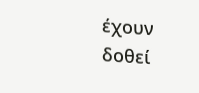έχουν δοθεί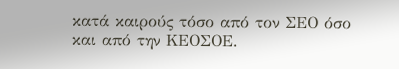κατά καιρούς τόσο από τον ΣΕΟ όσο και από την ΚΕΟΣΟΕ.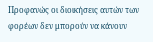Προφανώς οι διοικήσεις αυτών των φορέων δεν μπορούν να κάνουν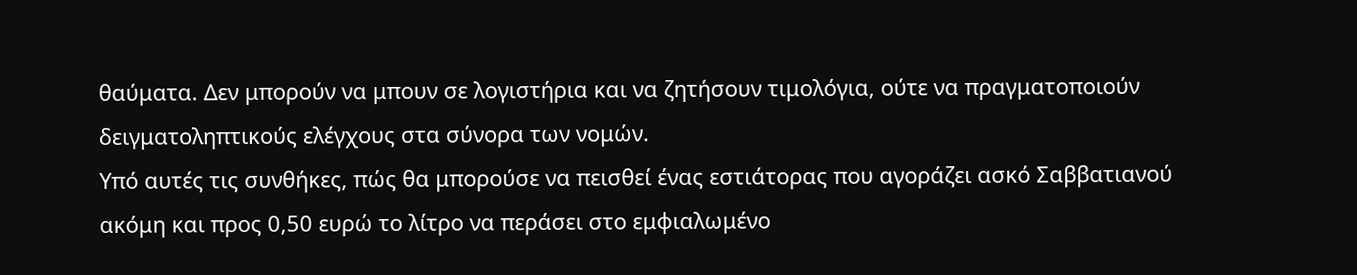θαύματα. Δεν μπορούν να μπουν σε λογιστήρια και να ζητήσουν τιμολόγια, ούτε να πραγματοποιούν δειγματοληπτικούς ελέγχους στα σύνορα των νομών.
Υπό αυτές τις συνθήκες, πώς θα μπορούσε να πεισθεί ένας εστιάτορας που αγοράζει ασκό Σαββατιανού ακόμη και προς 0,50 ευρώ το λίτρο να περάσει στο εμφιαλωμένο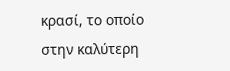κρασί, το οποίο στην καλύτερη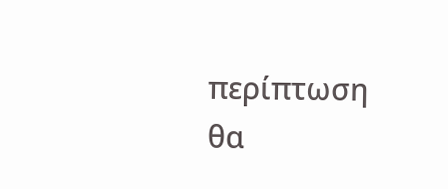περίπτωση θα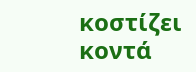κοστίζει κοντά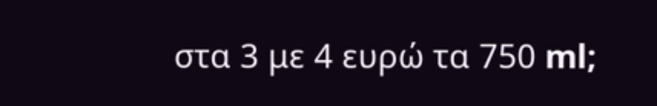στα 3 με 4 ευρώ τα 750 ml;